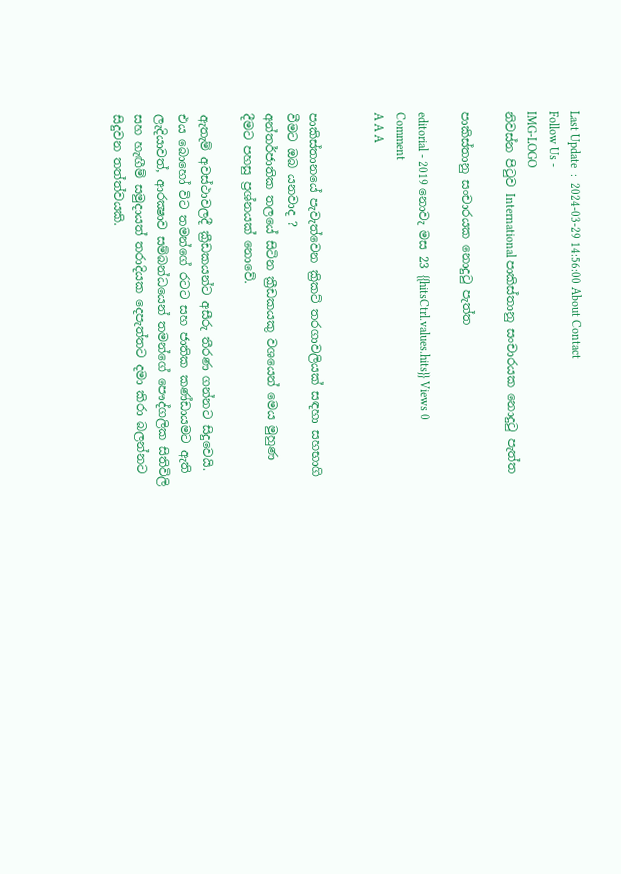Last Update  :  2024-03-29 14:56:00 About Contact
Follow Us -
IMG-LOGO
නිවස්න පිටුව International පාකිස්තානු සංචාරයක නොදුටු පැත්ත

පාකිස්තානු සංචාරයක නොදුටු පැත්ත

editorial - 2019 නොවැ මස 23 {{hitsCtrl.values.hits}} Views 0 Comment
A A A


පාකිස්තානයේ පැවැත්වෙන ක්‍රිකට් තරගාවලියක් සඳහා සහභාගි වීමට ඔබ යනවාද ?
අන්තර්ජාතික තලයේ සිටින ක්‍රීඩකයකු වශයෙන් මෙය මුහුණ දීමට පහසු ප්‍රශ්නයක් නොවේ.

ඇතැම් අවස්ථාවලදී ක්‍රීඩකයන්ට අසීරු තීරණ ගන්නට සිදුවෙයි. එය බොහෝ විට තමන්ගේ රටට සහ ජාතික කණ්ඩායමට ඇති ලැදියාවත්, ආරක්‍ෂාව සම්බන්ධයෙන් තමන්ගේ පෞද්ගලික සිතිවිලි සහ හැඟීම් සමුදායත් තරාදියක දෙපැත්තට දමා කිරා බලන්නට සිදුවන තත්ත්වයකි.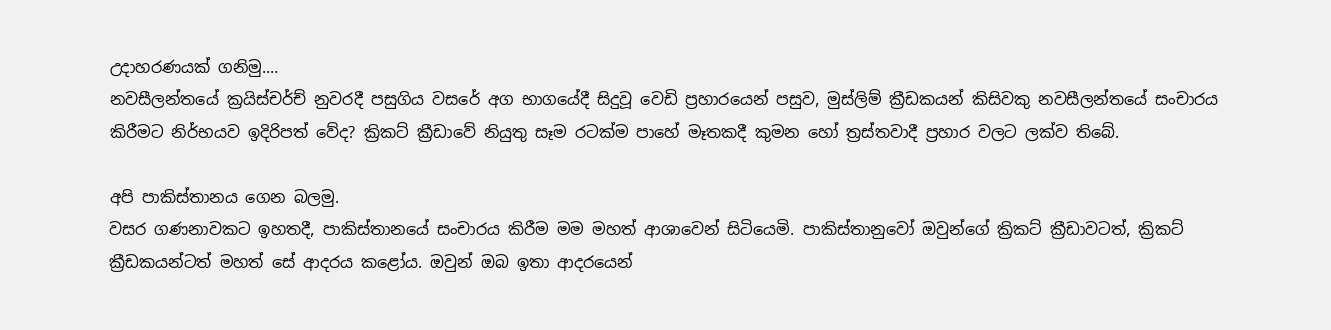උදාහරණයක් ගනිමු....
නවසීලන්තයේ ක්‍රයිස්චර්ච් නුවරදී පසුගිය වසරේ අග භාගයේදී සිදුවූ වෙඩි ප්‍රහාරයෙන් පසුව, මුස්ලිම් ක්‍රීඩකයන් කිසිවකු නවසීලන්තයේ සංචාරය කිරීමට නිර්භයව ඉදිරිපත් වේද? ක්‍රිකට් ක්‍රීඩාවේ නියුතු සෑම රටක්ම පාහේ මෑතකදී කුමන හෝ ත්‍රස්තවාදී ප්‍රහාර වලට ලක්ව තිබේ.

අපි පාකිස්තානය ගෙන බලමු.
වසර ගණනාවකට ඉහතදී, පාකිස්තානයේ සංචාරය කිරීම මම මහත් ආශාවෙන් සිටියෙමි. පාකිස්තානුවෝ ඔවුන්ගේ ක්‍රිකට් ක්‍රීඩාවටත්, ක්‍රිකට් ක්‍රීඩකයන්ටත් මහත් සේ ආදරය කළෝය. ඔවුන් ඔබ ඉතා ආදරයෙන්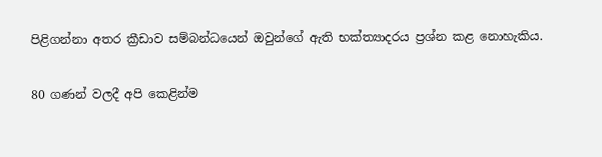පිළිගන්නා අතර ක්‍රීඩාව සම්බන්ධයෙන් ඔවුන්ගේ ඇති භක්ත්‍යාදරය ප්‍රශ්න කළ නොහැකිය.

80 ගණන් වලදී අපි කෙළින්ම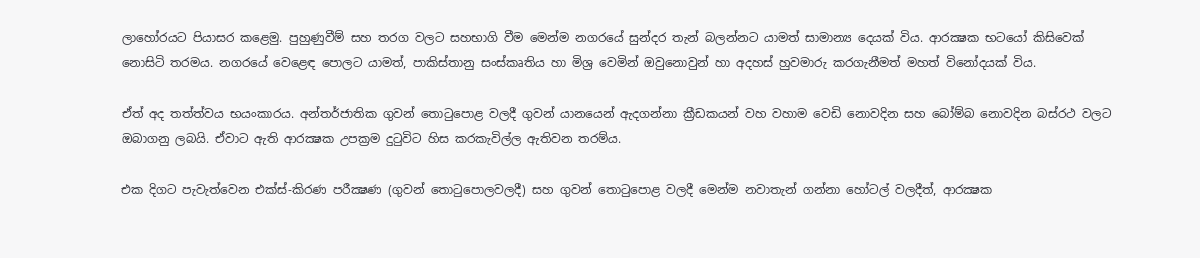ලාහෝරයට පියාසර කළෙමු. පුහුණුවීම් සහ තරග වලට සහභාගි වීම මෙන්ම නගරයේ සුන්දර තැන් බලන්නට යාමත් සාමාන්‍ය දෙයක් විය. ආරක්‍ෂක භටයෝ කිසිවෙක් නොසිටි තරමය. නගරයේ වෙළෙඳ පොලට යාමත්, පාකිස්තානු සංස්කෘතිය හා මිශ්‍ර වෙමින් ඔවුනොවුන් හා අදහස් හුවමාරු කරගැනීමත් මහත් විනෝදයක් විය.

ඒත් අද තත්ත්වය භයංකාරය. අන්තර්ජාතික ගුවන් තොටුපොළ වලදී ගුවන් යානයෙන් ඇදගන්නා ක්‍රීඩකයන් වහ වහාම වෙඩි නොවදින සහ බෝම්බ නොවදින බස්රථ වලට  ඔබාගනු ලබයි. ඒවාට ඇති ආරක්‍ෂක උපක්‍රම දුටුවිට හිස කරකැවිල්ල ඇතිවන තරම්ය.

එක දිගට පැවැත්වෙන එක්ස්-කිරණ පරීක්‍ෂණ (ගුවන් තොටුපොලවලදී) සහ ගුවන් තොටුපොළ වලදී මෙන්ම නවාතැන් ගන්නා හෝටල් වලදීත්, ආරක්‍ෂක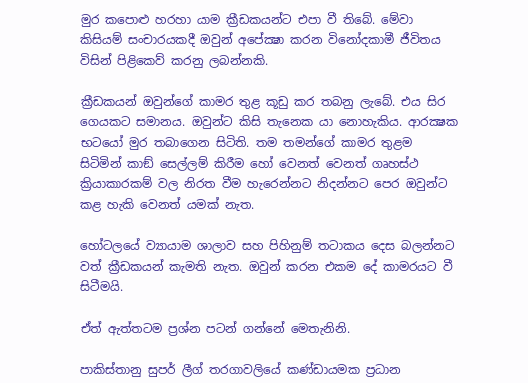මුර කපොළු හරහා යාම ක්‍රීඩකයන්ට එපා වී තිබේ. මේවා කිසියම් සංචාරයකදී ඔවුන් අපේක්‍ෂා කරන විනෝදකාමී ජීවිතය විසින් පිළිකෙව් කරනු ලබන්නකි.

ක්‍රීඩකයන් ඔවුන්ගේ කාමර තුළ කූඩු කර තබනු ලැබේ. එය සිර ගෙයකට සමානය. ඔවුන්ට කිසි තැනෙක යා නොහැකිය. ආරක්‍ෂක භටයෝ මුර තබාගෙන සිටිති. තම තමන්ගේ කාමර තුළම සිටිමින් කාඞ් සෙල්ලම් කිරීම හෝ වෙනත් වෙනත් ගෘහස්ථ ක්‍රියාකාරකම් වල නිරත වීම හැරෙන්නට නිදන්නට පෙර ඔවුන්ට කළ හැකි වෙනත් යමක් නැත.

හෝටලයේ ව්‍යායාම ශාලාව සහ පිහිනුම් තටාකය දෙස බලන්නට වත් ක්‍රීඩකයන් කැමති නැත. ඔවුන් කරන එකම දේ කාමරයට වී සිටීමයි.

ඒත් ඇත්තටම ප්‍රශ්න පටන් ගන්නේ මෙතැනිනි.

පාකිස්තානු සුපර් ලීග් තරගාවලියේ කණ්ඩායමක ප්‍රධාන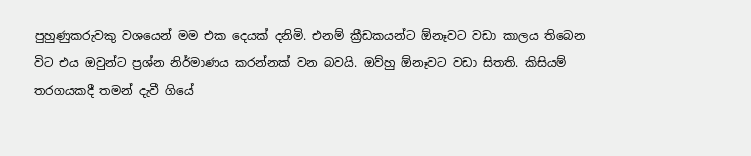පුහුණුකරුවකු වශයෙන් මම එක දෙයක් දනිමි. එනම් ක්‍රීඩකයන්ට ඕනෑවට වඩා කාලය තිබෙන විට එය ඔවුන්ට ප්‍රශ්න නිර්මාණය කරන්නක් වන බවයි. ඔව්හු ඕනෑවට වඩා සිතති. කිසියම් තරගයකදී තමන් දැවී ගියේ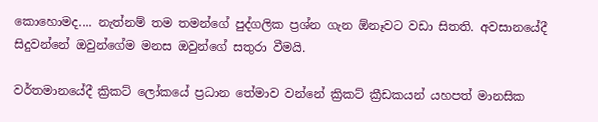කොහොමද.... නැත්නම් තම තමන්ගේ පුද්ගලික ප්‍රශ්න ගැන ඕනෑවට වඩා සිතති. අවසානයේදී සිදුවන්නේ ඔවුන්ගේම මනස ඔවුන්ගේ සතුරා වීමයි.

වර්තමානයේදී ක්‍රිකට් ලෝකයේ ප්‍රධාන තේමාව වන්නේ ක්‍රිකට් ක්‍රීඩකයන් යහපත් මානසික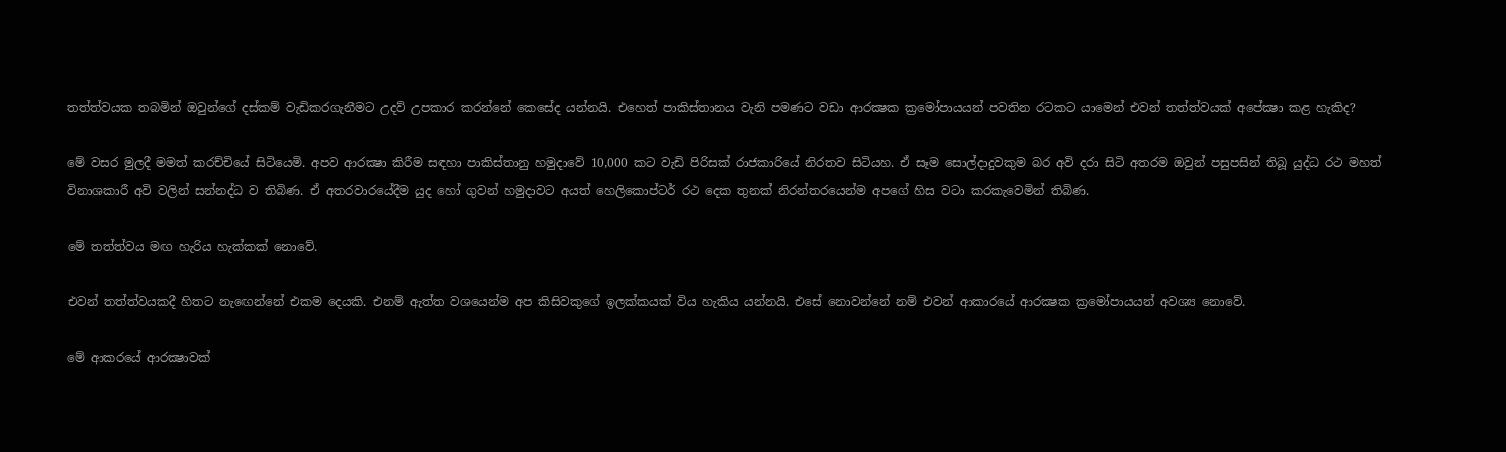තත්ත්වයක තබමින් ඔවුන්ගේ දස්කම් වැඩිකරගැනීමට උදව් උපකාර කරන්නේ කෙසේද යන්නයි. එහෙත් පාකිස්තානය වැනි පමණට වඩා ආරක්‍ෂක ක්‍රමෝපායයන් පවතින රටකට යාමෙන් එවන් තත්ත්වයක් අපේක්‍ෂා කළ හැකිද?

මේ වසර මුලදී මමත් කරච්චියේ සිටියෙමි. අපව ආරක්‍ෂා කිරීම සඳහා පාකිස්තානු හමුදාවේ 10,000 කට වැඩි පිරිසක් රාජකාරියේ නිරතව සිටියහ. ඒ සෑම සොල්දාදුවකුම බර අවි දරා සිටි අතරම ඔවුන් පසුපසින් තිබූ යුද්ධ රථ මහත් විනාශකාරී අවි වලින් සන්නද්ධ ව තිබිණ. ඒ අතරවාරයේදීම යුද හෝ ගුවන් හමුදාවට අයත් හෙලිකොප්ටර් රථ දෙක තුනක් නිරන්තරයෙන්ම අපගේ හිස වටා කරකැවෙමින් තිබිණ.

මේ තත්ත්වය මඟ හැරිය හැක්කක් නොවේ.

එවන් තත්ත්වයකදී හිතට නැඟෙන්නේ එකම දෙයකි. එනම් ඇත්ත වශයෙන්ම අප කිසිවකුගේ ඉලක්කයක් විය හැකිය යන්නයි. එසේ නොවන්නේ නම් එවන් ආකාරයේ ආරක්‍ෂක ක්‍රමෝපායයන් අවශ්‍ය නොවේ.

මේ ආකරයේ ආරක්‍ෂාවක්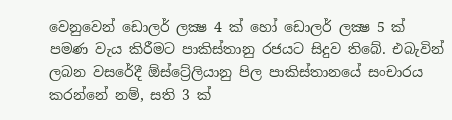වෙනුවෙන් ඩොලර් ලක්‍ෂ 4 ක් හෝ ඩොලර් ලක්‍ෂ 5 ක් පමණ වැය කිරීමට පාකිස්තානු රජයට සිදුව තිබේ. එබැවින් ලබන වසරේදී ඕස්ට්‍රේලියානු පිල පාකිස්තානයේ සංචාරය කරන්නේ නම්, සති 3 ක්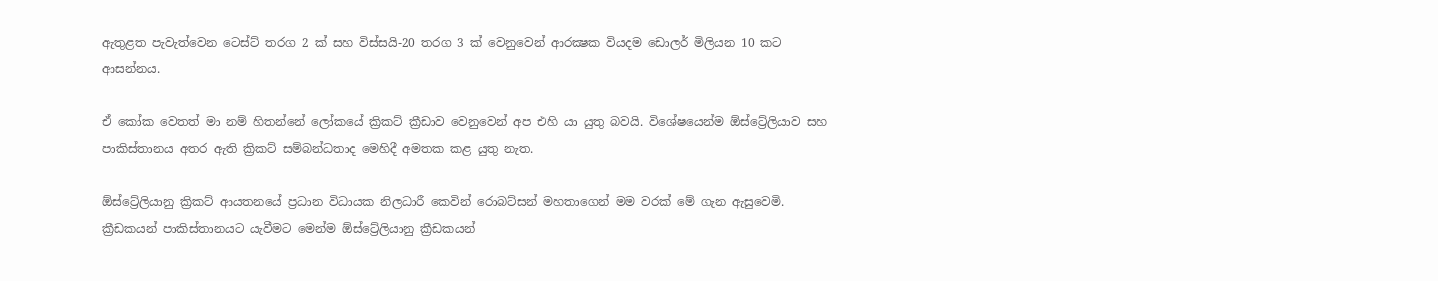ඇතුළත පැවැත්වෙන ටෙස්ට් තරග 2 ක් සහ විස්සයි-20 තරග 3 ක් වෙනුවෙන් ආරක්‍ෂක වියදම ඩොලර් මිලියන 10 කට ආසන්නය.

ඒ කෝක වෙතත් මා නම් හිතන්නේ ලෝකයේ ක්‍රිකට් ක්‍රීඩාව වෙනුවෙන් අප එහි යා යුතු බවයි. විශේෂයෙන්ම ඕස්ට්‍රේලියාව සහ පාකිස්තානය අතර ඇති ක්‍රිකට් සම්බන්ධතාද මෙහිදී අමතක කළ යුතු නැත.

ඕස්ට්‍රේලියානු ක්‍රිකට් ආයතනයේ ප්‍රධාන විධායක නිලධාරී කෙවින් රොබට්සන් මහතාගෙන් මම වරක් මේ ගැන ඇසුවෙමි. ක්‍රීඩකයන් පාකිස්තානයට යැවීමට මෙන්ම ඕස්ට්‍රේලියානු ක්‍රීඩකයන්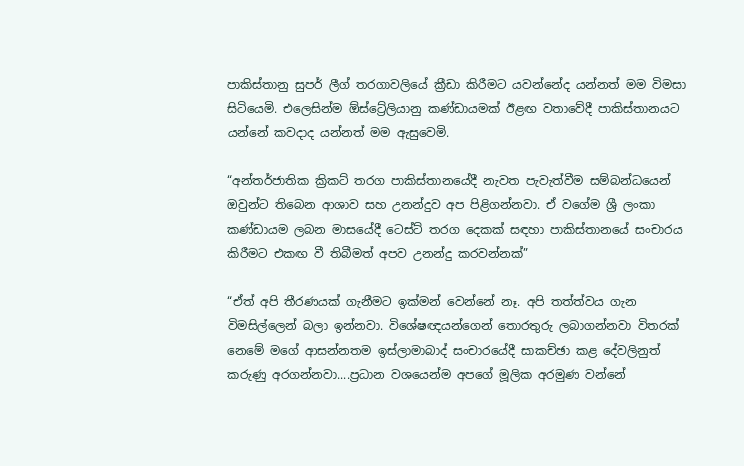පාකිස්තානු සුපර් ලීග් තරගාවලියේ ක්‍රීඩා කිරීමට යවන්නේද යන්නත් මම විමසා සිටියෙමි. එලෙසින්ම ඕස්ට්‍රේලියානු කණ්ඩායමක් ඊළඟ වතාවේදී පාකිස්තානයට යන්නේ කවදාද යන්නත් මම ඇසුවෙමි.

“අන්තර්ජාතික ක්‍රිකට් තරග පාකිස්තානයේදී නැවත පැවැත්වීම සම්බන්ධයෙන් ඔවුන්ට තිබෙන ආශාව සහ උනන්දුව අප පිළිගන්නවා. ඒ වගේම ශ්‍රී ලංකා කණ්ඩායම ලබන මාසයේදී ටෙස්ට් තරග දෙකක් සඳහා පාකිස්තානයේ සංචාරය කිරීමට එකඟ වී තිබීමත් අපව උනන්දු කරවන්නක්”

“ඒත් අපි තීරණයක් ගැනීමට ඉක්මන් වෙන්නේ නෑ. අපි තත්ත්වය ගැන විමසිල්ලෙන් බලා ඉන්නවා. විශේෂඥයන්ගෙන් තොරතුරු ලබාගන්නවා විතරක් නෙමේ මගේ ආසන්නතම ඉස්ලාමාබාද් සංචාරයේදී සාකච්ඡා කළ දේවලිනුත් කරුණු අරගන්නවා....ප්‍රධාන වශයෙන්ම අපගේ මූලික අරමුණ වන්නේ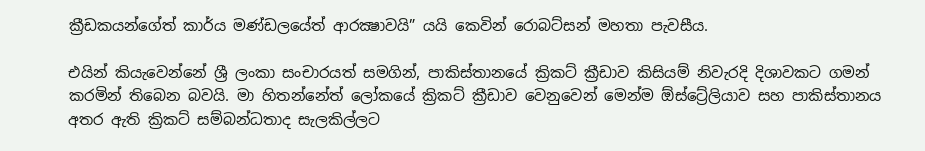ක්‍රීඩකයන්ගේත් කාර්ය මණ්ඩලයේත් ආරක්‍ෂාවයි” යයි කෙවින් රොබට්සන් මහතා පැවසීය.

එයින් කියැවෙන්නේ ශ්‍රී ලංකා සංචාරයත් සමගින්, පාකිස්තානයේ ක්‍රිකට් ක්‍රීඩාව කිසියම් නිවැරදි දිශාවකට ගමන් කරමින් තිබෙන බවයි. මා හිතන්නේත් ලෝකයේ ක්‍රිකට් ක්‍රීඩාව වෙනුවෙන් මෙන්ම ඕස්ට්‍රේලියාව සහ පාකිස්තානය අතර ඇති ක්‍රිකට් සම්බන්ධතාද සැලකිල්ලට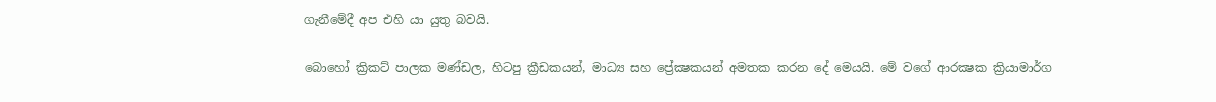ගැනීමේදී අප එහි යා යුතු බවයි.

බොහෝ ක්‍රිකට් පාලක මණ්ඩල, හිටපු ක්‍රීඩකයන්, මාධ්‍ය සහ ප්‍රේක්‍ෂකයන් අමතක කරන දේ මෙයයි. මේ වගේ ආරක්‍ෂක ක්‍රියාමාර්ග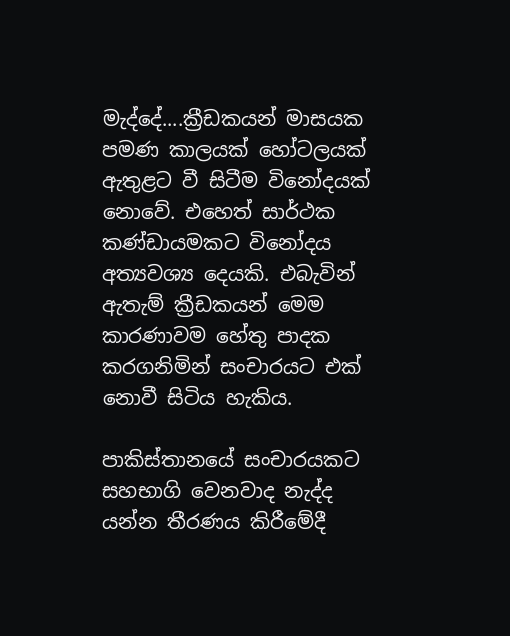මැද්දේ....ක්‍රීඩකයන් මාසයක පමණ කාලයක් හෝටලයක් ඇතුළට වී සිටීම විනෝදයක් නොවේ. එහෙත් සාර්ථක කණ්ඩායමකට විනෝදය අත්‍යවශ්‍ය දෙයකි. එබැවින් ඇතැම් ක්‍රීඩකයන් මෙම කාරණාවම හේතු පාදක කරගනිමින් සංචාරයට එක් නොවී සිටිය හැකිය.

පාකිස්තානයේ සංචාරයකට සහභාගි වෙනවාද නැද්ද යන්න තීරණය කිරීමේදී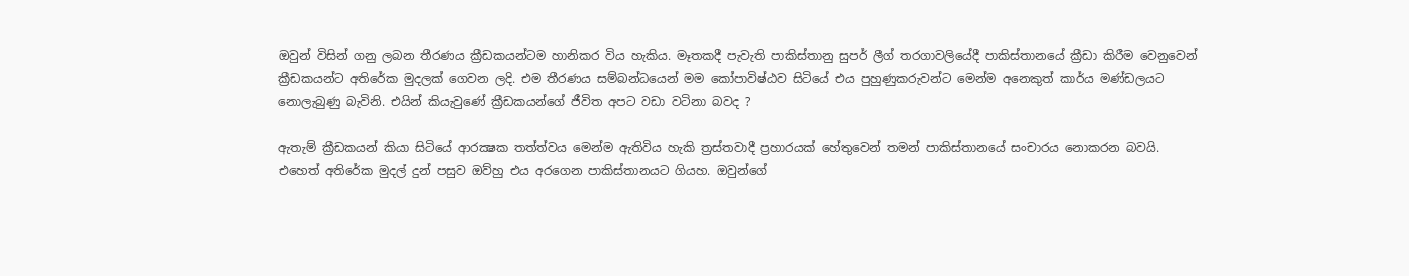ඔවුන් විසින් ගනු ලබන තීරණය ක්‍රීඩකයන්ටම හානිකර විය හැකිය. මෑතකදී පැවැති පාකිස්තානු සුපර් ලීග් තරගාවලියේදී පාකිස්තානයේ ක්‍රීඩා කිරීම වෙනුවෙන් ක්‍රීඩකයන්ට අතිරේක මුදලක් ගෙවන ලදි. එම තීරණය සම්බන්ධයෙන් මම කෝපාවිෂ්ඨව සිටියේ එය පුහුණුකරුවන්ට මෙන්ම අනෙකුත් කාර්ය මණ්ඩලයට නොලැබුණු බැවිනි. එයින් කියැවුණේ ක්‍රීඩකයන්ගේ ජීවිත අපට වඩා වටිනා බවද ?

ඇතැම් ක්‍රීඩකයන් කියා සිටියේ ආරක්‍ෂක තත්ත්වය මෙන්ම ඇතිවිය හැකි ත්‍රස්තවාදී ප්‍රහාරයක් හේතුවෙන් තමන් පාකිස්තානයේ සංචාරය නොකරන බවයි. එහෙත් අතිරේක මුදල් දුන් පසුව ඔව්හු එය අරගෙන පාකිස්තානයට ගියහ. ඔවුන්ගේ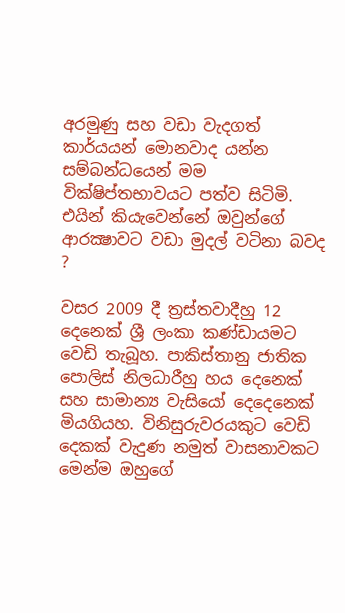අරමුණු සහ වඩා වැදගත් කාර්යයන් මොනවාද යන්න සම්බන්ධයෙන් මම වික්ෂිප්තභාවයට පත්ව සිටිමි. එයින් කියැවෙන්නේ ඔවුන්ගේ ආරක්‍ෂාවට වඩා මුදල් වටිනා බවද ?

වසර 2009 දී ත්‍රස්තවාදීහු 12 දෙනෙක් ශ්‍රී ලංකා කණ්ඩායමට වෙඩි තැබූහ. පාකිස්තානු ජාතික පොලිස් නිලධාරීහු හය දෙනෙක් සහ සාමාන්‍ය වැසියෝ දෙදෙනෙක් මියගියහ. විනිසුරුවරයකුට වෙඩි දෙකක් වැදුණ නමුත් වාසනාවකට මෙන්ම ඔහුගේ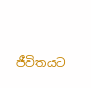ජීවිතයට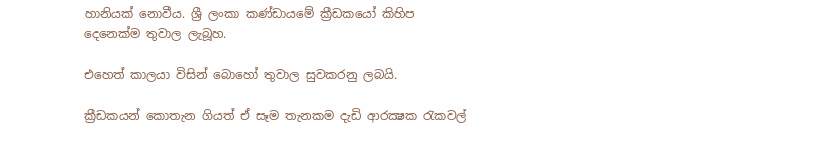හානියක් නොවීය. ශ්‍රී ලංකා කණ්ඩායමේ ක්‍රීඩකයෝ කිහිප දෙනෙක්ම තුවාල ලැබූහ.

එහෙත් කාලයා විසින් බොහෝ තුවාල සුවකරනු ලබයි.

ක්‍රීඩකයන් කොතැන ගියත් ඒ සෑම තැනකම දැඩි ආරක්‍ෂක රැකවල්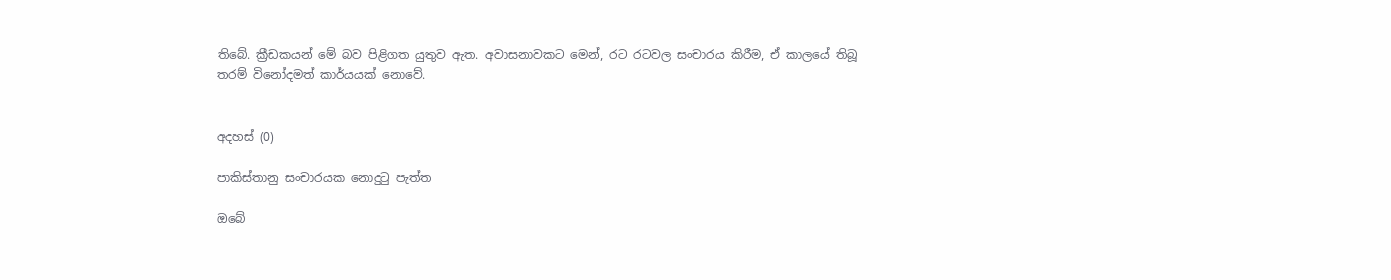තිබේ. ක්‍රීඩකයන් මේ බව පිළිගත යුතුව ඇත. අවාසනාවකට මෙන්, රට රටවල සංචාරය කිරීම, ඒ කාලයේ තිබූ තරම් විනෝදමත් කාර්යයක් නොවේ.


අදහස් (0)

පාකිස්තානු සංචාරයක නොදුටු පැත්ත

ඔබේ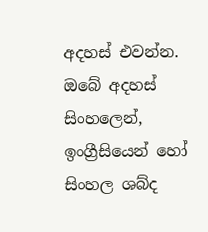අදහස් එවන්න.
ඔබේ අදහස් සිංහලෙන්, ඉංග්‍රීසියෙන් හෝ සිංහල ශබ්ද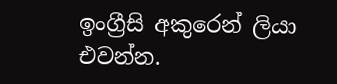ඉංග්‍රීසි අකුරෙන් ලියා එවන්න.